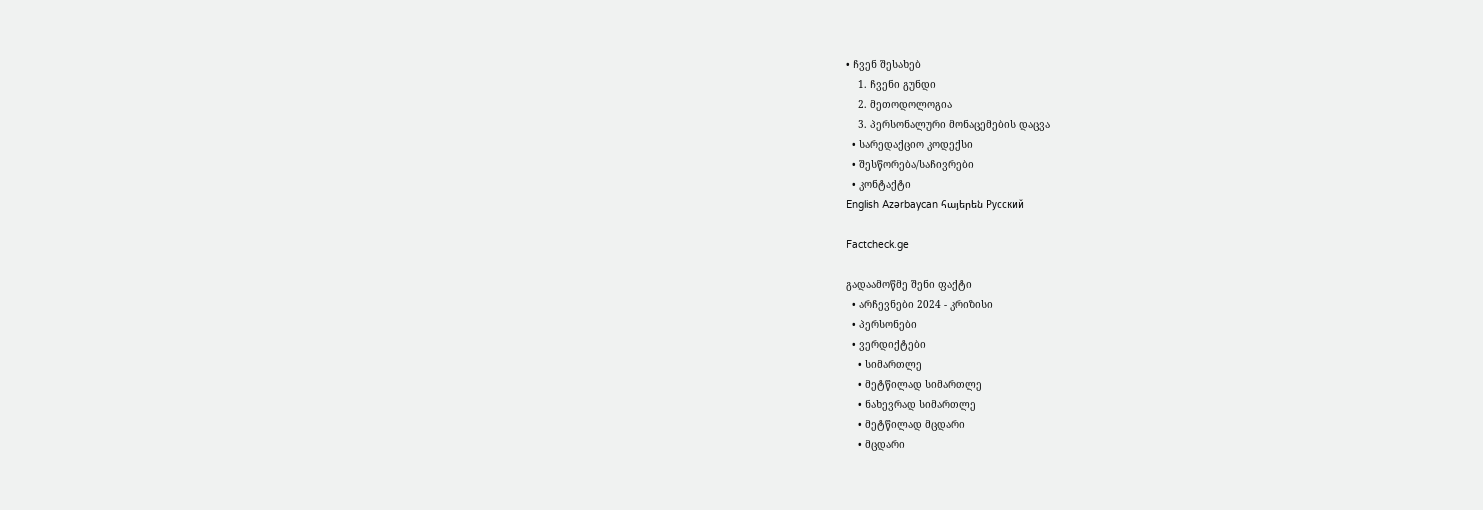• ჩვენ შესახებ
    1. ჩვენი გუნდი
    2. მეთოდოლოგია
    3. პერსონალური მონაცემების დაცვა
  • სარედაქციო კოდექსი
  • შესწორება/საჩივრები
  • კონტაქტი
English Azərbaycan հայերեն Русский

Factcheck.ge

გადაამოწმე შენი ფაქტი
  • არჩევნები 2024 - კრიზისი
  • პერსონები
  • ვერდიქტები
    • სიმართლე
    • მეტწილად სიმართლე
    • ნახევრად სიმართლე
    • მეტწილად მცდარი
    • მცდარი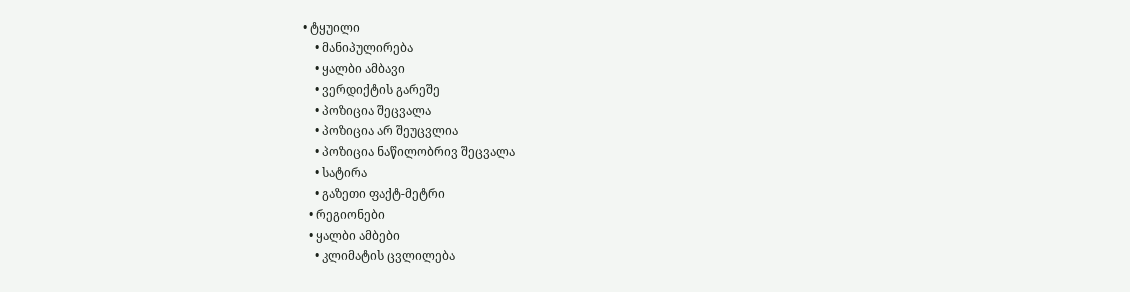• ტყუილი
    • მანიპულირება
    • ყალბი ამბავი
    • ვერდიქტის გარეშე
    • პოზიცია შეცვალა
    • პოზიცია არ შეუცვლია
    • პოზიცია ნაწილობრივ შეცვალა
    • სატირა
    • გაზეთი ფაქტ-მეტრი
  • რეგიონები
  • ყალბი ამბები
    • კლიმატის ცვლილება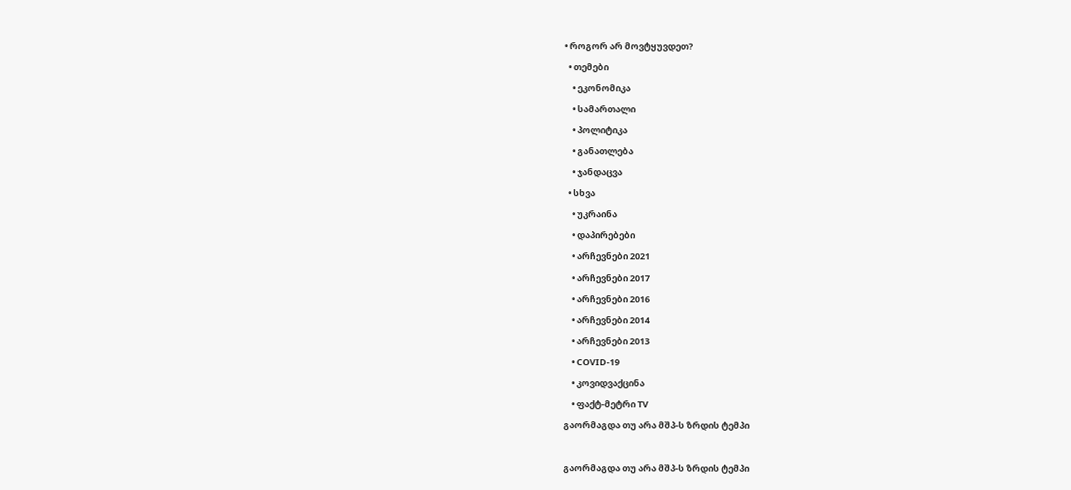• როგორ არ მოვტყუვდეთ?
  • თემები
    • ეკონომიკა
    • სამართალი
    • პოლიტიკა
    • განათლება
    • ჯანდაცვა
  • სხვა
    • უკრაინა
    • დაპირებები
    • არჩევნები 2021
    • არჩევნები 2017
    • არჩევნები 2016
    • არჩევნები 2014
    • არჩევნები 2013
    • COVID-19
    • კოვიდვაქცინა
    • ფაქტ-მეტრი TV
გაორმაგდა თუ არა მშპ-ს ზრდის ტემპი

გაორმაგდა თუ არა მშპ-ს ზრდის ტემპი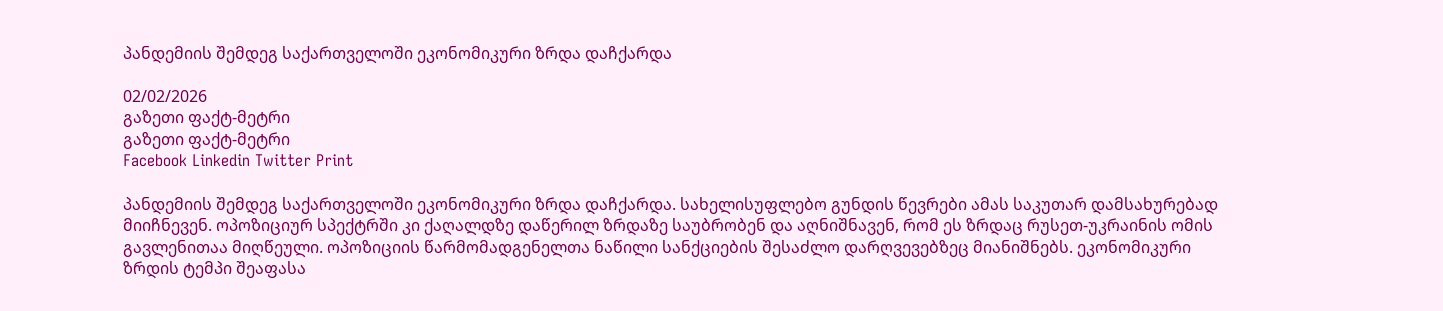პანდემიის შემდეგ საქართველოში ეკონომიკური ზრდა დაჩქარდა

02/02/2026
გაზეთი ფაქტ-მეტრი
გაზეთი ფაქტ-მეტრი
Facebook Linkedin Twitter Print

პანდემიის შემდეგ საქართველოში ეკონომიკური ზრდა დაჩქარდა. სახელისუფლებო გუნდის წევრები ამას საკუთარ დამსახურებად მიიჩნევენ. ოპოზიციურ სპექტრში კი ქაღალდზე დაწერილ ზრდაზე საუბრობენ და აღნიშნავენ, რომ ეს ზრდაც რუსეთ-უკრაინის ომის გავლენითაა მიღწეული. ოპოზიციის წარმომადგენელთა ნაწილი სანქციების შესაძლო დარღვევებზეც მიანიშნებს. ეკონომიკური ზრდის ტემპი შეაფასა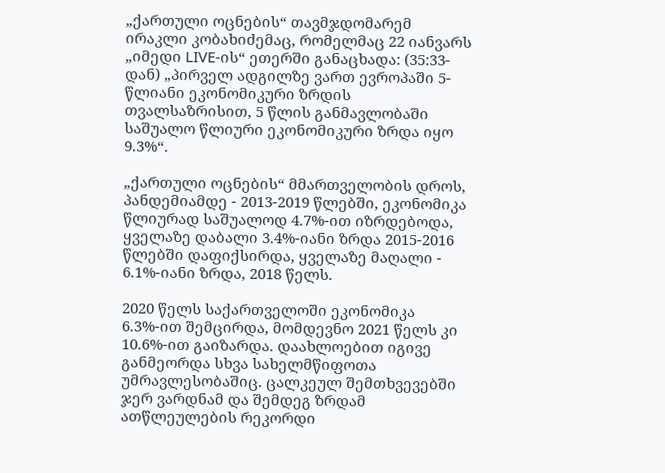„ქართული ოცნების“ თავმჯდომარემ ირაკლი კობახიძემაც, რომელმაც 22 იანვარს „იმედი LIVE-ის“ ეთერში განაცხადა: (35:33-დან) „პირველ ადგილზე ვართ ევროპაში 5-წლიანი ეკონომიკური ზრდის თვალსაზრისით, 5 წლის განმავლობაში საშუალო წლიური ეკონომიკური ზრდა იყო 9.3%“.

„ქართული ოცნების“ მმართველობის დროს, პანდემიამდე - 2013-2019 წლებში, ეკონომიკა წლიურად საშუალოდ 4.7%-ით იზრდებოდა, ყველაზე დაბალი 3.4%-იანი ზრდა 2015-2016 წლებში დაფიქსირდა, ყველაზე მაღალი - 6.1%-იანი ზრდა, 2018 წელს.

2020 წელს საქართველოში ეკონომიკა 6.3%-ით შემცირდა, მომდევნო 2021 წელს კი 10.6%-ით გაიზარდა. დაახლოებით იგივე განმეორდა სხვა სახელმწიფოთა უმრავლესობაშიც. ცალკეულ შემთხვევებში ჯერ ვარდნამ და შემდეგ ზრდამ ათწლეულების რეკორდი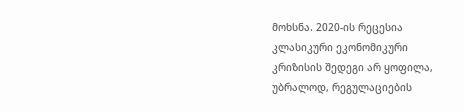მოხსნა. 2020-ის რეცესია კლასიკური ეკონომიკური კრიზისის შედეგი არ ყოფილა, უბრალოდ, რეგულაციების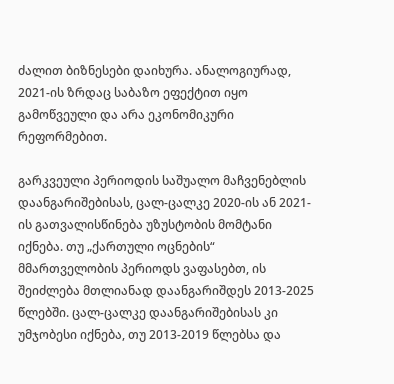ძალით ბიზნესები დაიხურა. ანალოგიურად, 2021-ის ზრდაც საბაზო ეფექტით იყო გამოწვეული და არა ეკონომიკური რეფორმებით.

გარკვეული პერიოდის საშუალო მაჩვენებლის დაანგარიშებისას, ცალ-ცალკე 2020-ის ან 2021-ის გათვალისწინება უზუსტობის მომტანი იქნება. თუ „ქართული ოცნების“ მმართველობის პერიოდს ვაფასებთ, ის შეიძლება მთლიანად დაანგარიშდეს 2013-2025 წლებში. ცალ-ცალკე დაანგარიშებისას კი უმჯობესი იქნება, თუ 2013-2019 წლებსა და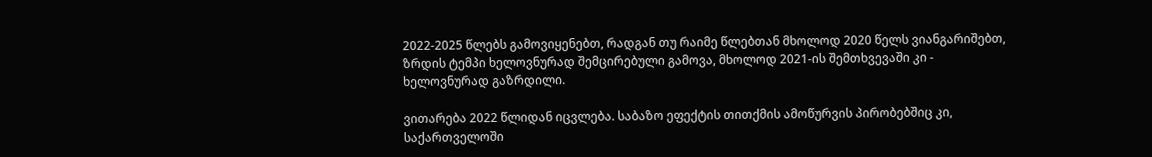2022-2025 წლებს გამოვიყენებთ, რადგან თუ რაიმე წლებთან მხოლოდ 2020 წელს ვიანგარიშებთ, ზრდის ტემპი ხელოვნურად შემცირებული გამოვა, მხოლოდ 2021-ის შემთხვევაში კი - ხელოვნურად გაზრდილი.

ვითარება 2022 წლიდან იცვლება. საბაზო ეფექტის თითქმის ამოწურვის პირობებშიც კი, საქართველოში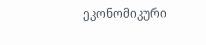ეკონომიკური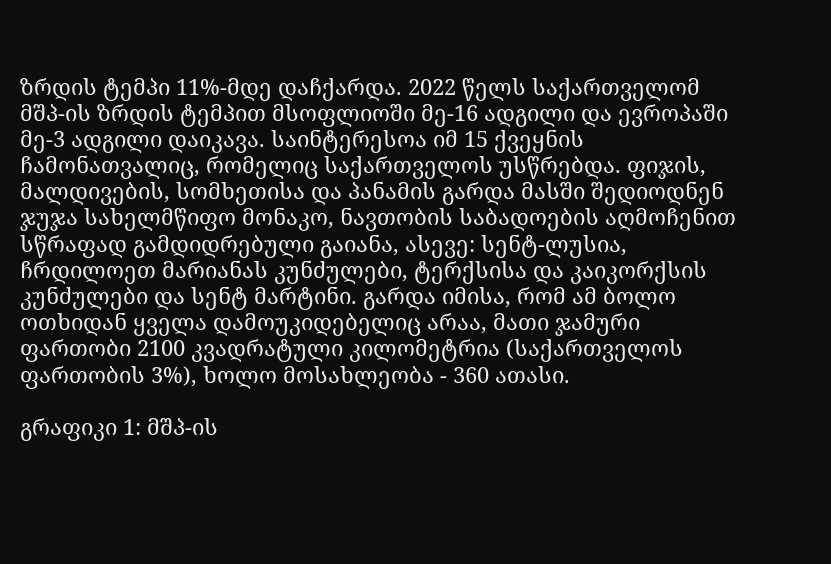ზრდის ტემპი 11%-მდე დაჩქარდა. 2022 წელს საქართველომ მშპ-ის ზრდის ტემპით მსოფლიოში მე-16 ადგილი და ევროპაში მე-3 ადგილი დაიკავა. საინტერესოა იმ 15 ქვეყნის ჩამონათვალიც, რომელიც საქართველოს უსწრებდა. ფიჯის, მალდივების, სომხეთისა და პანამის გარდა მასში შედიოდნენ ჯუჯა სახელმწიფო მონაკო, ნავთობის საბადოების აღმოჩენით სწრაფად გამდიდრებული გაიანა, ასევე: სენტ-ლუსია, ჩრდილოეთ მარიანას კუნძულები, ტერქსისა და კაიკორქსის კუნძულები და სენტ მარტინი. გარდა იმისა, რომ ამ ბოლო ოთხიდან ყველა დამოუკიდებელიც არაა, მათი ჯამური ფართობი 2100 კვადრატული კილომეტრია (საქართველოს ფართობის 3%), ხოლო მოსახლეობა - 360 ათასი.

გრაფიკი 1: მშპ-ის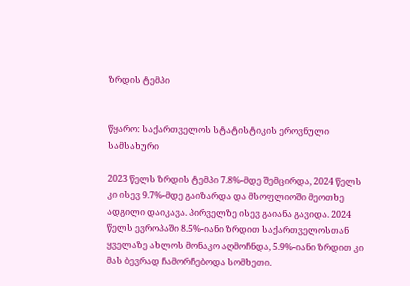ზრდის ტემპი


წყარო: საქართველოს სტატისტიკის ეროვნული სამსახური

2023 წელს ზრდის ტემპი 7.8%-მდე შემცირდა, 2024 წელს კი ისევ 9.7%-მდე გაიზარდა და მსოფლიოში მეოთხე ადგილი დაიკავა. პირველზე ისევ გაიანა გავიდა. 2024 წელს ევროპაში 8.5%-იანი ზრდით საქართველოსთან ყველაზე ახლოს მონაკო აღმოჩნდა, 5.9%-იანი ზრდით კი მას ბევრად ჩამორჩებოდა სომხეთი.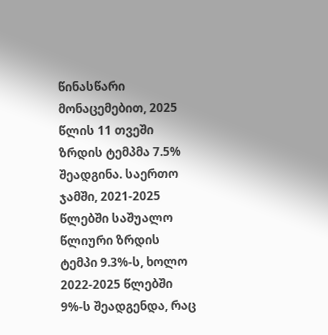წინასწარი მონაცემებით, 2025 წლის 11 თვეში ზრდის ტემპმა 7.5% შეადგინა. საერთო ჯამში, 2021-2025 წლებში საშუალო წლიური ზრდის ტემპი 9.3%-ს, ხოლო 2022-2025 წლებში 9%-ს შეადგენდა, რაც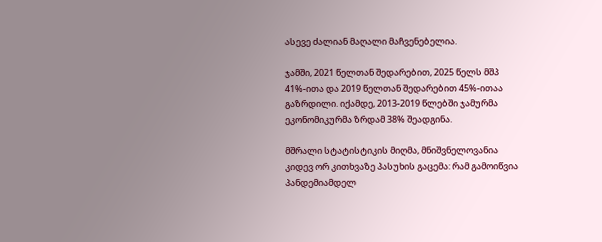ასევე ძალიან მაღალი მაჩვენებელია.

ჯამში, 2021 წელთან შედარებით, 2025 წელს მშპ 41%-ითა და 2019 წელთან შედარებით 45%-ითაა გაზრდილი. იქამდე, 2013-2019 წლებში ჯამურმა ეკონომიკურმა ზრდამ 38% შეადგინა.

მშრალი სტატისტიკის მიღმა, მნიშვნელოვანია კიდევ ორ კითხვაზე პასუხის გაცემა: რამ გამოიწვია პანდემიამდელ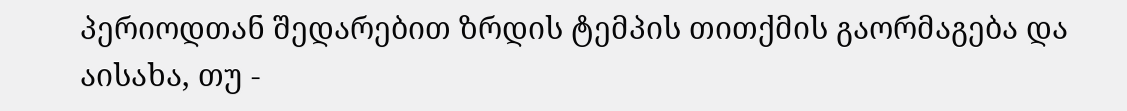პერიოდთან შედარებით ზრდის ტემპის თითქმის გაორმაგება და აისახა, თუ -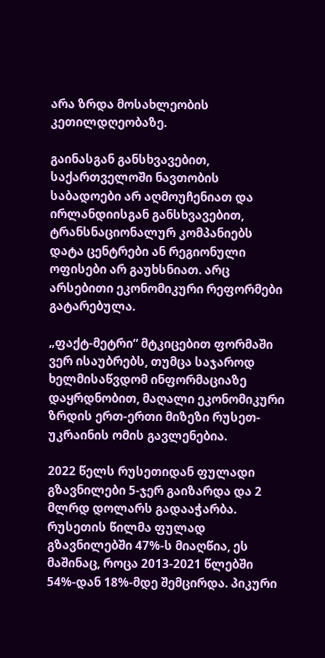არა ზრდა მოსახლეობის კეთილდღეობაზე.

გაინასგან განსხვავებით, საქართველოში ნავთობის საბადოები არ აღმოუჩენიათ და ირლანდიისგან განსხვავებით, ტრანსნაციონალურ კომპანიებს დატა ცენტრები ან რეგიონული ოფისები არ გაუხსნიათ. არც არსებითი ეკონომიკური რეფორმები გატარებულა.

„ფაქტ-მეტრი“ მტკიცებით ფორმაში ვერ ისაუბრებს, თუმცა საჯაროდ ხელმისაწვდომ ინფორმაციაზე დაყრდნობით, მაღალი ეკონომიკური ზრდის ერთ-ერთი მიზეზი რუსეთ-უკრაინის ომის გავლენებია.

2022 წელს რუსეთიდან ფულადი გზავნილები 5-ჯერ გაიზარდა და 2 მლრდ დოლარს გადააჭარბა. რუსეთის წილმა ფულად გზავნილებში 47%-ს მიაღწია, ეს მაშინაც, როცა 2013-2021 წლებში 54%-დან 18%-მდე შემცირდა. პიკური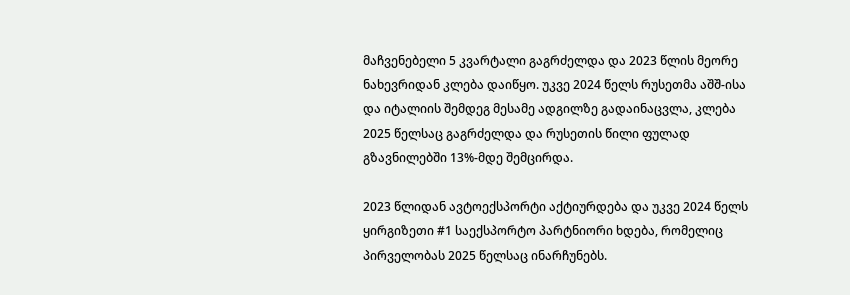მაჩვენებელი 5 კვარტალი გაგრძელდა და 2023 წლის მეორე ნახევრიდან კლება დაიწყო. უკვე 2024 წელს რუსეთმა აშშ-ისა და იტალიის შემდეგ მესამე ადგილზე გადაინაცვლა, კლება 2025 წელსაც გაგრძელდა და რუსეთის წილი ფულად გზავნილებში 13%-მდე შემცირდა.

2023 წლიდან ავტოექსპორტი აქტიურდება და უკვე 2024 წელს ყირგიზეთი #1 საექსპორტო პარტნიორი ხდება, რომელიც პირველობას 2025 წელსაც ინარჩუნებს.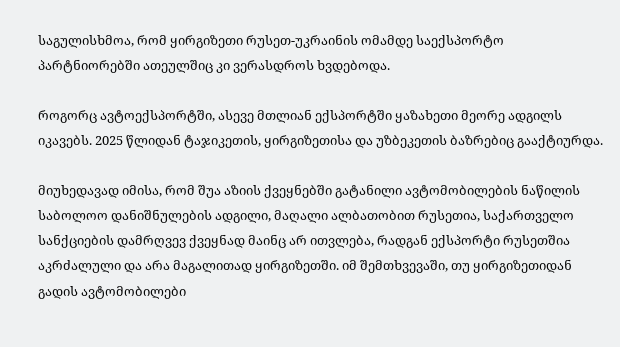საგულისხმოა, რომ ყირგიზეთი რუსეთ-უკრაინის ომამდე საექსპორტო პარტნიორებში ათეულშიც კი ვერასდროს ხვდებოდა.

როგორც ავტოექსპორტში, ასევე მთლიან ექსპორტში ყაზახეთი მეორე ადგილს იკავებს. 2025 წლიდან ტაჯიკეთის, ყირგიზეთისა და უზბეკეთის ბაზრებიც გააქტიურდა.

მიუხედავად იმისა, რომ შუა აზიის ქვეყნებში გატანილი ავტომობილების ნაწილის საბოლოო დანიშნულების ადგილი, მაღალი ალბათობით რუსეთია, საქართველო სანქციების დამრღვევ ქვეყნად მაინც არ ითვლება, რადგან ექსპორტი რუსეთშია აკრძალული და არა მაგალითად ყირგიზეთში. იმ შემთხვევაში, თუ ყირგიზეთიდან გადის ავტომობილები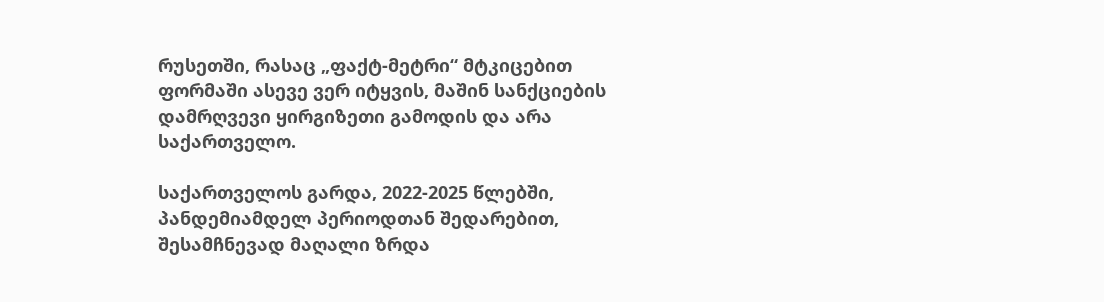რუსეთში, რასაც „ფაქტ-მეტრი“ მტკიცებით ფორმაში ასევე ვერ იტყვის, მაშინ სანქციების დამრღვევი ყირგიზეთი გამოდის და არა საქართველო.

საქართველოს გარდა, 2022-2025 წლებში, პანდემიამდელ პერიოდთან შედარებით, შესამჩნევად მაღალი ზრდა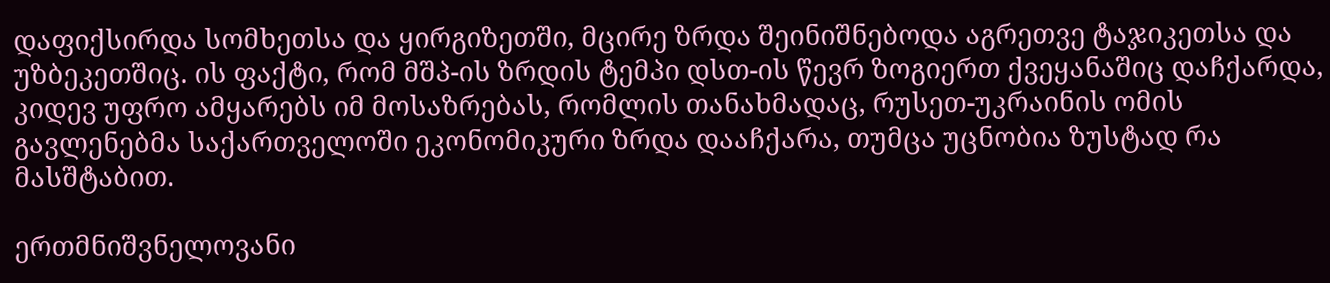დაფიქსირდა სომხეთსა და ყირგიზეთში, მცირე ზრდა შეინიშნებოდა აგრეთვე ტაჯიკეთსა და უზბეკეთშიც. ის ფაქტი, რომ მშპ-ის ზრდის ტემპი დსთ-ის წევრ ზოგიერთ ქვეყანაშიც დაჩქარდა, კიდევ უფრო ამყარებს იმ მოსაზრებას, რომლის თანახმადაც, რუსეთ-უკრაინის ომის გავლენებმა საქართველოში ეკონომიკური ზრდა დააჩქარა, თუმცა უცნობია ზუსტად რა მასშტაბით.

ერთმნიშვნელოვანი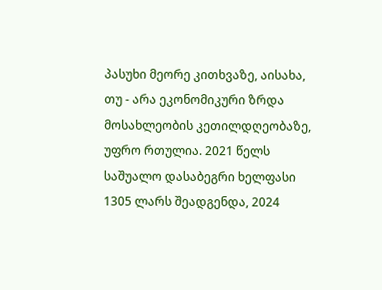პასუხი მეორე კითხვაზე, აისახა, თუ - არა ეკონომიკური ზრდა მოსახლეობის კეთილდღეობაზე, უფრო რთულია. 2021 წელს საშუალო დასაბეგრი ხელფასი 1305 ლარს შეადგენდა, 2024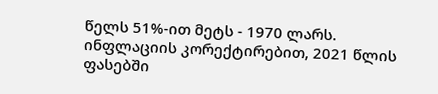წელს 51%-ით მეტს - 1970 ლარს. ინფლაციის კორექტირებით, 2021 წლის ფასებში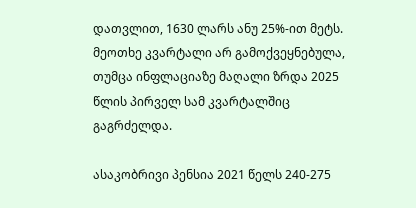დათვლით, 1630 ლარს ანუ 25%-ით მეტს. მეოთხე კვარტალი არ გამოქვეყნებულა, თუმცა ინფლაციაზე მაღალი ზრდა 2025 წლის პირველ სამ კვარტალშიც გაგრძელდა.

ასაკობრივი პენსია 2021 წელს 240-275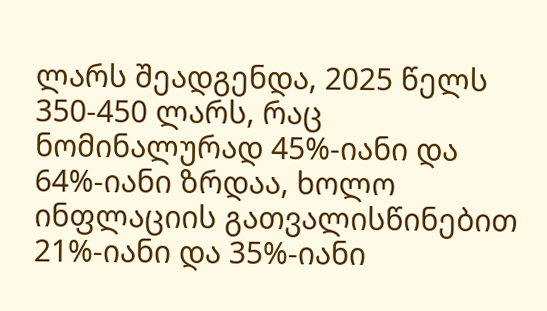ლარს შეადგენდა, 2025 წელს 350-450 ლარს, რაც ნომინალურად 45%-იანი და 64%-იანი ზრდაა, ხოლო ინფლაციის გათვალისწინებით 21%-იანი და 35%-იანი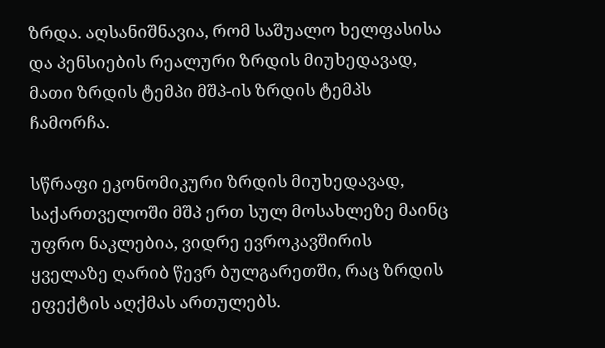ზრდა. აღსანიშნავია, რომ საშუალო ხელფასისა და პენსიების რეალური ზრდის მიუხედავად, მათი ზრდის ტემპი მშპ-ის ზრდის ტემპს ჩამორჩა.

სწრაფი ეკონომიკური ზრდის მიუხედავად, საქართველოში მშპ ერთ სულ მოსახლეზე მაინც უფრო ნაკლებია, ვიდრე ევროკავშირის ყველაზე ღარიბ წევრ ბულგარეთში, რაც ზრდის ეფექტის აღქმას ართულებს.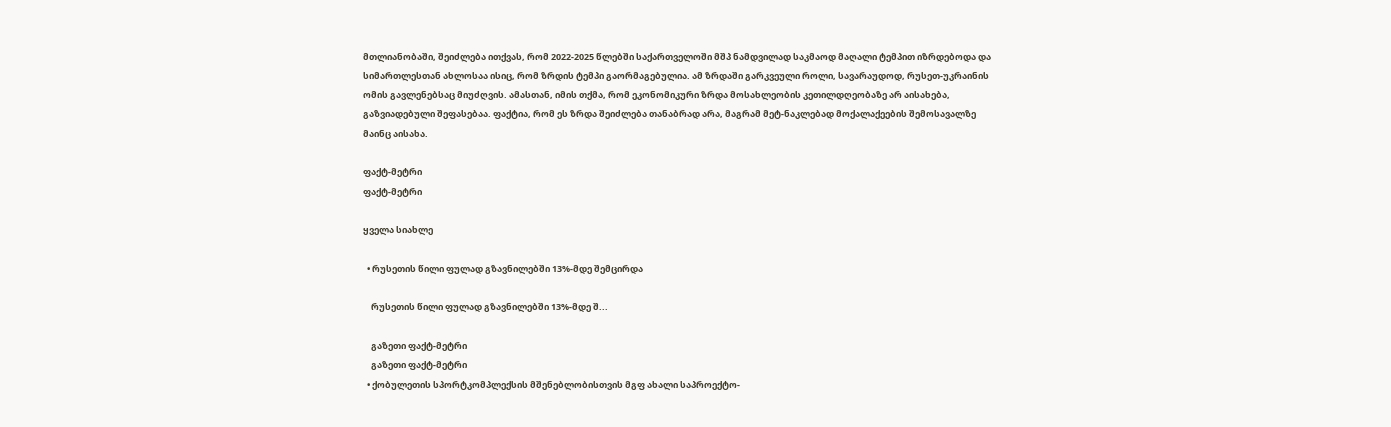მთლიანობაში, შეიძლება ითქვას, რომ 2022-2025 წლებში საქართველოში მშპ ნამდვილად საკმაოდ მაღალი ტემპით იზრდებოდა და სიმართლესთან ახლოსაა ისიც, რომ ზრდის ტემპი გაორმაგებულია. ამ ზრდაში გარკვეული როლი, სავარაუდოდ, რუსეთ-უკრაინის ომის გავლენებსაც მიუძღვის. ამასთან, იმის თქმა, რომ ეკონომიკური ზრდა მოსახლეობის კეთილდღეობაზე არ აისახება, გაზვიადებული შეფასებაა. ფაქტია, რომ ეს ზრდა შეიძლება თანაბრად არა, მაგრამ მეტ-ნაკლებად მოქალაქეების შემოსავალზე მაინც აისახა.

ფაქტ-მეტრი
ფაქტ-მეტრი

ყველა სიახლე

  • რუსეთის წილი ფულად გზავნილებში 13%-მდე შემცირდა

    რუსეთის წილი ფულად გზავნილებში 13%-მდე შ...

    გაზეთი ფაქტ-მეტრი
    გაზეთი ფაქტ-მეტრი
  • ქობულეთის სპორტკომპლექსის მშენებლობისთვის მგფ ახალი საპროექტო-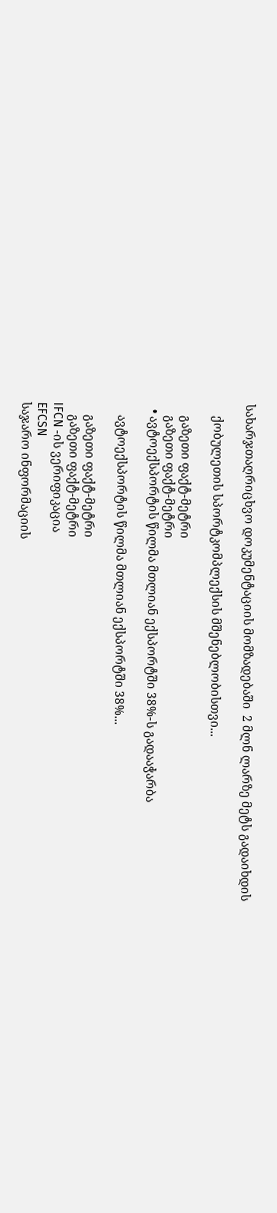სახარჯთაღრიცხვო დოკუმენტაციის მომზადებაში  2 მლნ ლარზე მეტს გადაიხდის

    ქობულეთის სპორტკომპლექსის მშენებლობისთვი...

    გაზეთი ფაქტ-მეტრი
    გაზეთი ფაქტ-მეტრი
  • ავტოექსპორტის წილმა მთლიან ექსპორტში 38%-ს გადააჭარბა

    ავტოექსპორტის წილმა მთლიან ექსპორტში 38%...

    გაზეთი ფაქტ-მეტრი
    გაზეთი ფაქტ-მეტრი
IFCN -ის ვერიფიკაცია
EFCSN
საჯარო ინფორმაციის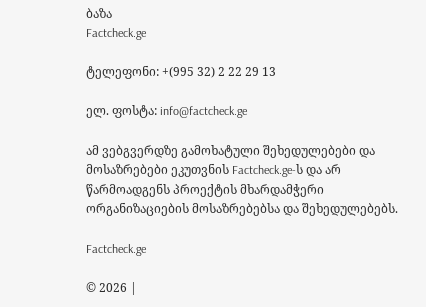ბაზა
Factcheck.ge

ტელეფონი: +(995 32) 2 22 29 13

ელ. ფოსტა: info@factcheck.ge

ამ ვებგვერდზე გამოხატული შეხედულებები და მოსაზრებები ეკუთვნის Factcheck.ge-ს და არ წარმოადგენს პროექტის მხარდამჭერი ორგანიზაციების მოსაზრებებსა და შეხედულებებს.

Factcheck.ge

© 2026 |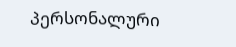პერსონალური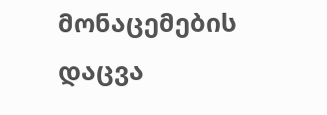მონაცემების დაცვა